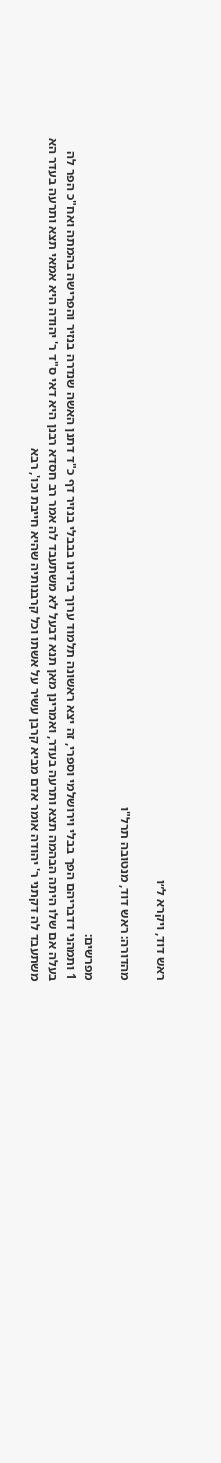ראש דוד, ויקרא ל״ו

מהדורה: ראש דוד, מנטובה תרל"ו

מפרשים:
1 ותמהני דדבריהם הפך בבלי וירושלמי וספרי, זה יצא ראשונה תלמוד ערוך בידינו בבבלי בנזיר דף כ"ד דתנן האשה שנדרה בנזיר והפרישה בהמתה ואח"כ הפר לה בעלה אם שלו היתה הבהמה תצא ותרעה בעדר, ואמרינן מאן תנא דבעל לא משתעבד לה אמר רב חסדא רבנן היא דאי ס"ד ר' יהודה היא אמאי תצא ותרעה בעדר הא משתעבד לה דקתני ר' יהודה אומר אדם מביא קרבן עשיר על אשתו וכל קרבנותיה שהיא חייבת וכו', רבא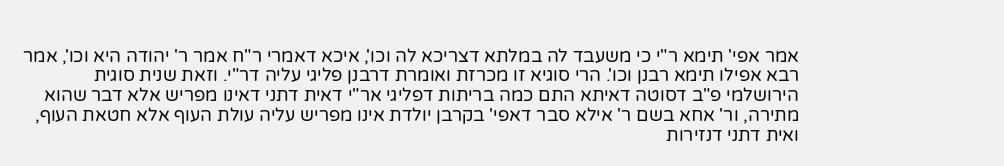אמר אפי' תימא ר"י כי משעבד לה במלתא דצריכא לה וכו', איכא דאמרי ר"ח אמר ר' יהודה היא וכו', אמר רבא אפילו תימא רבנן וכו'. הרי סוגיא זו מכרזת ואומרת דרבנן פליגי עליה דר"י. וזאת שנית סוגית הירושלמי פ"ב דסוטה דאיתא התם כמה בריתות דפליגי אר"י דאית דתני דאינו מפריש אלא דבר שהוא מתירה, ור' אחא בשם ר' אילא סבר דאפי' בקרבן יולדת אינו מפריש עליה עולת העוף אלא חטאת העוף, ואית דתני דנזירות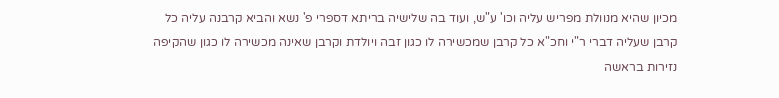מכיון שהיא מנוולת מפריש עליה וכו' ע"ש, ועוד בה שלישיה בריתא דספרי פ' נשא והביא קרבנה עליה כל קרבן שעליה דברי ר"י וחכ"א כל קרבן שמכשירה לו כגון זבה ויולדת וקרבן שאינה מכשירה לו כגון שהקיפה נזירות בראשה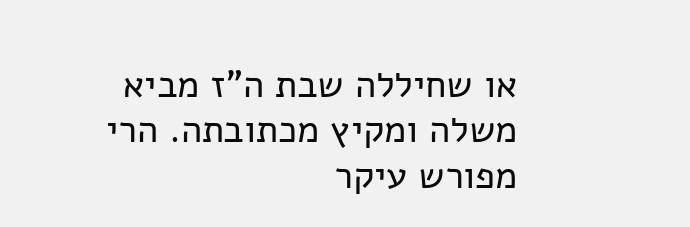או שחיללה שבת ה"ז מביא משלה ומקיץ מכתובתה. הרי מפורש עיקר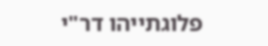פלוגתייהו דר"י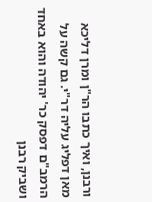ורבנן, ואיך כתבו הר"ן ומרן דליכא מאן דפליג עליה דר"י. גם קשה על הרמב"ם דפסק כר' יהודה והוא באחד ושביק רבנן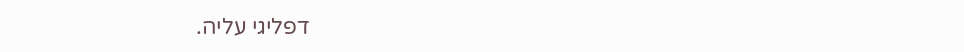דפליגי עליה.